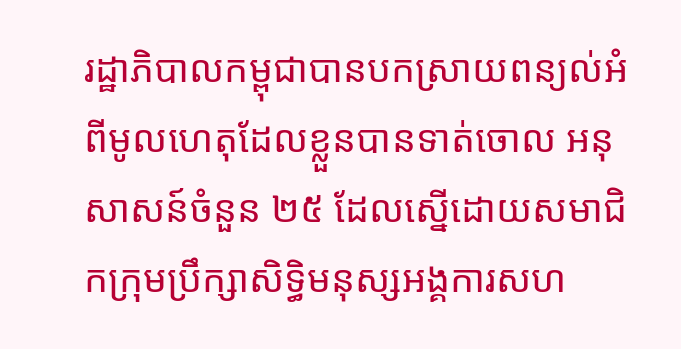រដ្ឋាភិបាលកម្ពុជាបានបកស្រាយពន្យល់អំពីមូលហេតុដែលខ្លួនបានទាត់ចោល អនុសាសន៍ចំនួន ២៥ ដែលស្នើដោយសមាជិកក្រុមប្រឹក្សាសិទ្ធិមនុស្សអង្គការសហ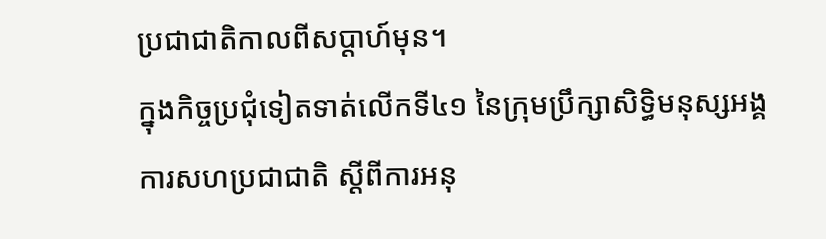ប្រជាជាតិកាលពីសប្តាហ៍មុន។
ក្នុងកិច្ចប្រជុំទៀតទាត់លើកទី៤១ នៃក្រុមប្រឹក្សាសិទ្ធិមនុស្សអង្គការសហប្រជាជាតិ ស្តីពីការអនុ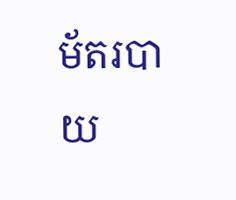ម័តរបាយ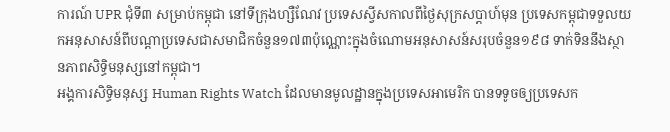ការណ៍ UPR ជុំទី៣ សម្រាប់កម្ពុជា នៅទីក្រុងហ្សឺណែវ ប្រទេសស្វីសកាលពីថ្ងៃសុក្រសប្តាហ៍មុន ប្រទេសកម្ពុជាទទួលយកអនុសាសន៍ពីបណ្តាប្រទេសជាសមាជិកចំនួន១៧៣ប៉ុណ្ណោះក្នុងចំណោមអនុសាសន៍សរុបចំនួន១៩៨ ទាក់ទិននឹងស្ថានភាពសិទ្ធិមនុស្សនៅកម្ពុជា។
អង្គការសិទ្ធិមនុស្ស Human Rights Watch ដែលមានមូលដ្ឋានក្នុងប្រទេសអាមេរិក បានទទូចឲ្យប្រទេសក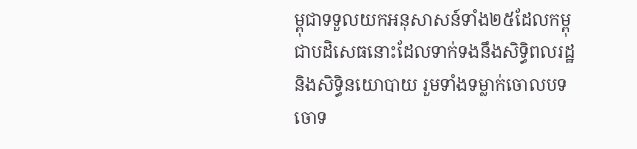ម្ពុជាទទួលយកអនុសាសន៍ទាំង២៥ដែលកម្ពុជាបដិសេធនោះដែលទាក់ទងនឹងសិទ្ធិពលរដ្ឋនិងសិទ្ធិនយោបាយ រួមទាំងទម្លាក់ចោលបទចោទ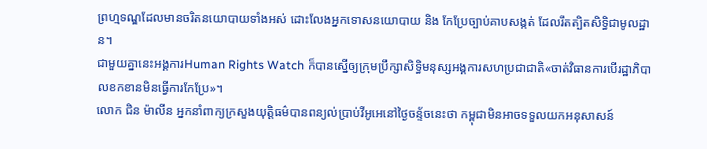ព្រហ្មទណ្ឌដែលមានចរិតនយោបាយទាំងអស់ ដោះលែងអ្នកទោសនយោបាយ និង កែប្រែច្បាប់គាបសង្កត់ ដែលរឹតត្បិតសិទ្ធិជាមូលដ្ឋាន។
ជាមួយគ្នានេះអង្គការHuman Rights Watch ក៏បានស្នើឲ្យក្រុមប្រឹក្សាសិទ្ធិមនុស្សអង្គការសហប្រជាជាតិ«ចាត់វិធានការបើរដ្ឋាភិបាលខកខានមិនធ្វើការកែប្រែ»។
លោក ជិន ម៉ាលីន អ្នកនាំពាក្យក្រសួងយុត្តិធម៌បានពន្យល់ប្រាប់វីអូអេនៅថ្ងៃចន្ទ័ចនេះថា កម្ពុជាមិនអាចទទួលយកអនុសាសន៍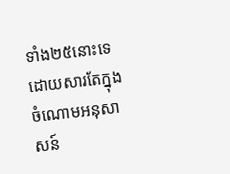ទាំង២៥នោះទេដោយសារតែក្នុងចំណោមអនុសាសន៍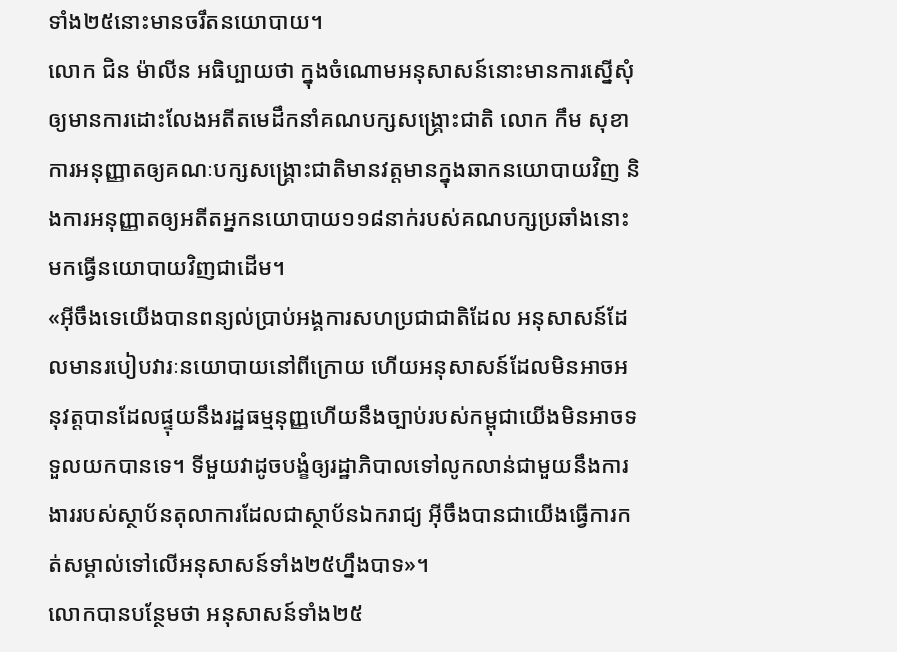ទាំង២៥នោះមានចរឹតនយោបាយ។
លោក ជិន ម៉ាលីន អធិប្បាយថា ក្នុងចំណោមអនុសាសន៍នោះមានការស្នើសុំឲ្យមានការដោះលែងអតីតមេដឹកនាំគណបក្សសង្គ្រោះជាតិ លោក កឹម សុខា ការអនុញ្ញាតឲ្យគណៈបក្សសង្គ្រោះជាតិមានវត្តមានក្នុងឆាកនយោបាយវិញ និងការអនុញ្ញាតឲ្យអតីតអ្នកនយោបាយ១១៨នាក់របស់គណបក្សប្រឆាំងនោះមកធ្វើនយោបាយវិញជាដើម។
«អ៊ីចឹងទេយើងបានពន្យល់ប្រាប់អង្គការសហប្រជាជាតិដែល អនុសាសន៍ដែលមានរបៀបវារៈនយោបាយនៅពីក្រោយ ហើយអនុសាសន៍ដែលមិនអាចអនុវត្តបានដែលផ្ទុយនឹងរដ្ឋធម្មនុញ្ញហើយនឹងច្បាប់របស់កម្ពុជាយើងមិនអាចទទួលយកបានទេ។ ទីមួយវាដូចបង្ខំឲ្យរដ្ឋាភិបាលទៅលូកលាន់ជាមួយនឹងការងាររបស់ស្ថាប័នតុលាការដែលជាស្ថាប័នឯករាជ្យ អ៊ីចឹងបានជាយើងធ្វើការកត់សម្គាល់ទៅលើអនុសាសន៍ទាំង២៥ហ្នឹងបាទ»។
លោកបានបន្ថែមថា អនុសាសន៍ទាំង២៥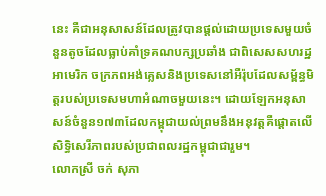នេះ គឺជាអនុសាសន៍ដែលត្រូវបានផ្តល់ដោយប្រទេសមួយចំនួនតូចដែលធ្លាប់គាំទ្រគណបក្សប្រឆាំង ជាពិសេសសហរដ្ឋអាមេរិក ចក្រភពអង់គ្លេសនិងប្រទេសនៅអឺរ៉ុបដែលសម្ព័ន្ធមិត្តរបស់ប្រទេសមហាអំណាចមួយនេះ។ ដោយឡែកអនុសាសន៍ចំនួន១៧៣ដែលកម្ពុជាយល់ព្រមនឹងអនុវត្តគឺផ្តោតលើសិទ្ធិសេរីភាពរបស់ប្រជាពលរដ្ឋកម្ពុជាជារួម។
លោកស្រី ចក់ សុភា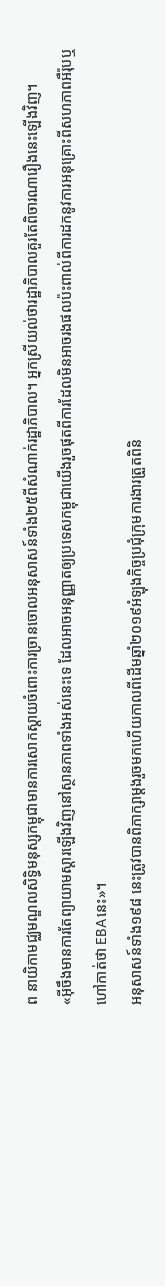ព នាយិកាមជ្ឈមណ្ឌលសិទ្ធិមនុស្សកម្ពុជាមានការសោកស្តាយចំពោះការច្រានចោលអនុសាសន៍ទាំង២៥ពីសំណាក់រដ្ឋាភិបាល។ អ្នកស្រីយល់ថារដ្ឋាភិបាលគួរតែពិចារណារឿងនេះឡើងវិញ។
«អ៊ីចឹងមានការតែព្យាយាមស្តារឡើងវិញនៅស្ថានភាពទាំងអស់នេះទេ ដែលអាចអនុញ្ញាតឲ្យប្រទេសកម្ពុជាយើងរួចផុតពីការដែលមិនអាចរងផលប៉ះពាល់ពីការដកនូវការអនុគ្រោះពីសហភាពអឺរ៉ុបឬហៅកាត់ថា EBAនេះ»។
អនុសាសន៍ទាំង១៩៨ នេះត្រូវបានពិភាក្សាម្តងរួចមកហើយកាលពីដើមឆ្នាំ២០១៩អំឡុងកិច្ចប្រជុំក្រុមការងារត្រួតពិនិ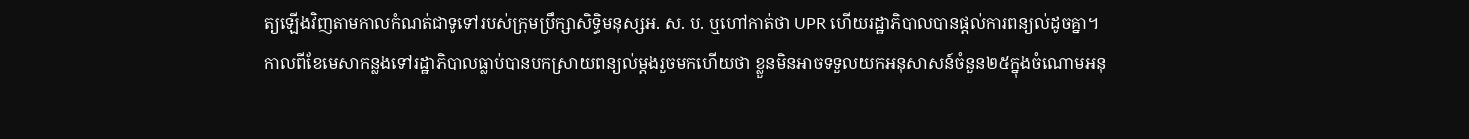ត្យឡើងវិញតាមកាលកំណត់ជាទូទៅរបស់ក្រុមប្រឹក្សាសិទ្ធិមនុស្សអ. ស. ប. ឬហៅកាត់ថា UPR ហើយរដ្ឋាភិបាលបានផ្តល់ការពន្យល់ដូចគ្នា។
កាលពីខែមេសាកន្លងទៅរដ្ឋាភិបាលធ្លាប់បានបកស្រាយពន្យល់ម្តងរួចមកហើយថា ខ្លួនមិនអាចទទួលយកអនុសាសន៍ចំនួន២៥ក្នុងចំណោមអនុ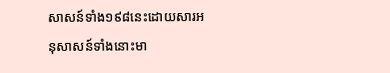សាសន៍ទាំង១៩៨នេះដោយសារអនុសាសន៍ទាំងនោះមា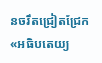នចរឹតជ្រៀតជ្រែក«អធិបតេយ្យ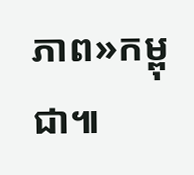ភាព»កម្ពុជា៕